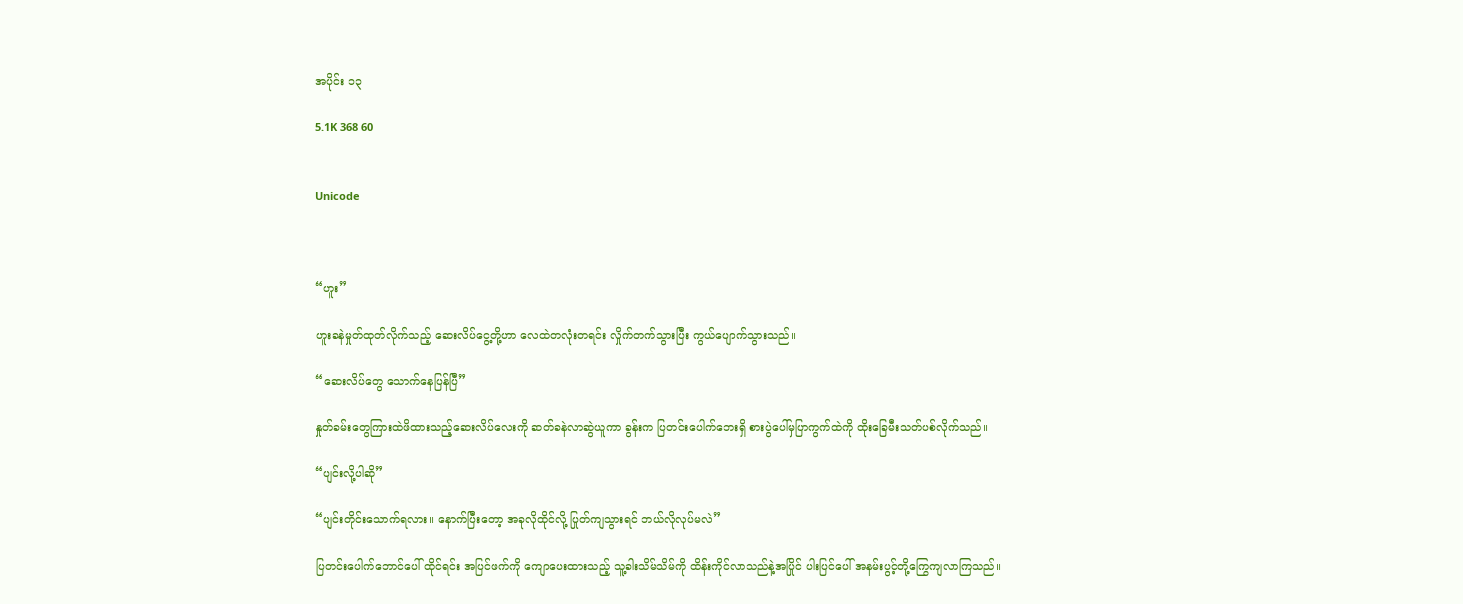အပိုင်း ၁၃

5.1K 368 60


Unicode



“ဟူး”

ဟူးခနဲမှုတ်ထုတ်လိုက်သည့် ဆေးလိပ်ငွေ့တို့ဟာ လေထဲတလုံးတရင်း လှိုက်တက်သွားပြီး ကွယ်ပျောက်သွားသည်။

“ဆေးလိပ်တွေ သောက်နေပြန်ပြီ”

နှုတ်ခမ်းတွေကြားထဲဖိထားသည့်ဆေးလိပ်လေးကို ဆတ်ခနဲလာဆွဲယူကာ ခွန်းက ပြတင်းပေါက်ဘေးရှိ စားပွဲပေါ်မှပြာကွက်ထဲကို ထိုးခြေမီးသတ်ပစ်လိုက်သည်။

“ပျင်းလို့ပါဆို”

“ပျင်းတိုင်းသောက်ရလား။ နောက်ပြီးတော့ အခုလိုထိုင်လို့ ပြုတ်ကျသွားရင် ဘယ်လိုလုပ်မလဲ”

ပြတင်းပေါက်ဘောင်ပေါ် ထိုင်ရင်း အပြင်ဖက်ကို ကျောပေးထားသည့် သူ့ခါးသိမ်သိမ်ကို ထိန်းကိုင်လာသည်နဲ့အပြိုင် ပါးပြင်ပေါ် အနမ်းပွင့်တို့ကြွေကျလာကြသည်။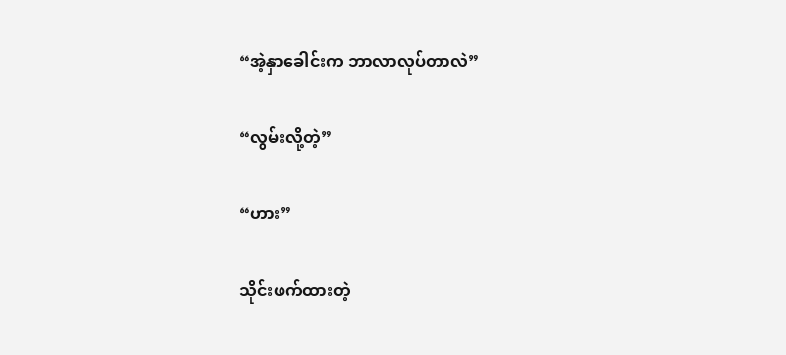“အဲ့နှာ‌ခေါင်းက ဘာလာလုပ်တာလဲ”

“လွမ်းလို့တဲ့”

“ဟား”

သိုင်းဖက်ထားတဲ့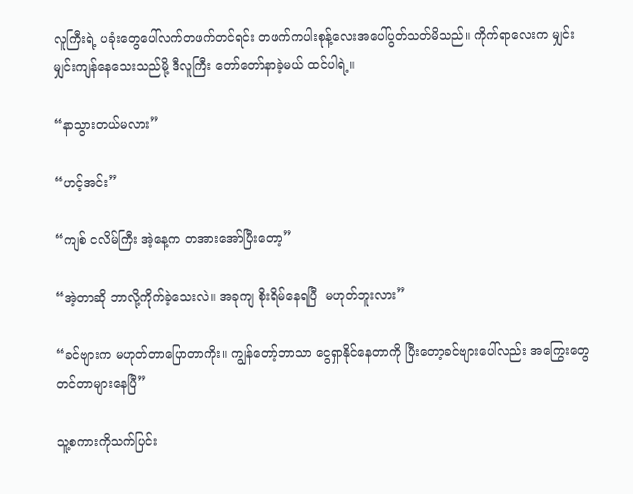လူကြီးရဲ့ ပခုံးတွေပေါ်လက်တဖက်တင်ရင်း တဖက်ကပါးစုန့်‌လေးအပေါ်ပွတ်သတ်မိသည်။ ကိုက်ရာလေးက မျှင်းမျှင်းကျန်နေသေးသည်မို့ ဒီလူကြီး တော်တော်နာခဲ့မယ် ထင်ပါရဲ့။

“နာသွားတယ်မလား”

“ဟင့်အင်း”

“ကျစ် ငလိမ်ကြီး အဲ့နေ့က တအားအော်ပြီးတော့”

“အဲ့တာဆို ဘာလို့ကိုက်ခဲ့သေးလဲ။ အခုကျ စိုးရိမ်နေရပြီ  မဟုတ်ဘူးလား”

“ခင်ဗျားက မဟုတ်တာပြောတာကိုး။ ကျွန်တော့်ဘာသာ ငွေရှာနိုင်နေတာကို ပြီးတော့ခင်ဗျားပေါ်လည်း အကြွေးတွေ တင်တာများနေပြီ”

သူ့စကားကိုသက်ပြင်း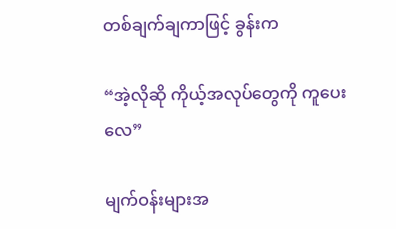တစ်ချက်ချကာဖြင့် ခွန်းက

“အဲ့လိုဆို ကိုယ့်အလုပ်တွေကို ကူပေးလေ”

မျက်ဝန်းများအ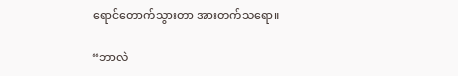ရောင်‌တောက်သွားတာ အားတက်သရော။

“ဘာလဲ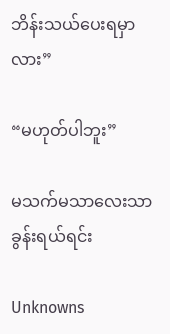ဘိန်းသယ်ပေးရမှာလား”

“မဟုတ်ပါဘူး”

မသက်မသာလေးသာ ခွန်းရယ်ရင်း

Unknowns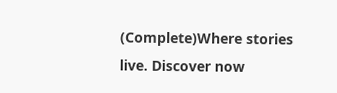(Complete)Where stories live. Discover now